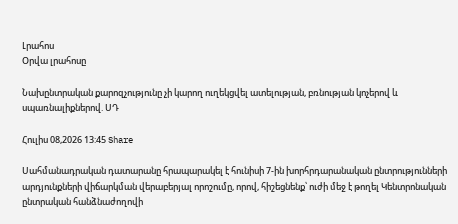Լրահոս
Օրվա լրահոսը

Նախընտրական քարոզչությունը չի կարող ուղեկցվել ատելության, բռնության կոչերով և սպառնալիքներով. ՍԴ

Հուլիս 08,2026 13:45 Share

Սահմանադրական դատարանը հրապարակել է հունիսի 7-ին խորհրդարանական ընտրությունների արդյունքների վիճարկման վերաբերյալ որոշումը, որով, հիշեցնենք՝ ուժի մեջ է թողել Կենտրոնական ընտրական հանձնաժողովի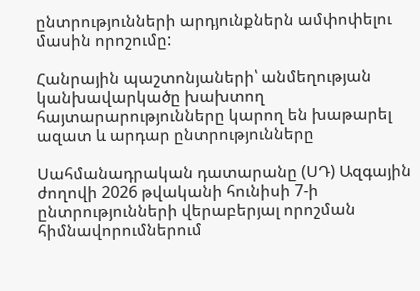ընտրությունների արդյունքներն ամփոփելու մասին որոշումը:

Հանրային պաշտոնյաների՝ անմեղության կանխավարկածը խախտող հայտարարությունները կարող են խաթարել ազատ և արդար ընտրությունները

Սահմանադրական դատարանը (ՍԴ) Ազգային ժողովի 2026 թվականի հունիսի 7-ի ընտրությունների վերաբերյալ որոշման հիմնավորումներում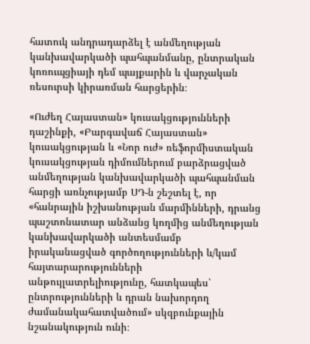հատուկ անդրադարձել է անմեղության կանխավարկածի պահպանմանը, ընտրական կոռուպցիայի դեմ պայքարին և վարչական ռեսուրսի կիրառման հարցերին։

«Ուժեղ Հայաստան» կուսակցությունների դաշինքի, «Բարգավաճ Հայաստան» կուսակցության և «Նոր ուժ» ռեֆորմիստական կուսակցության դիմումներում բարձրացված անմեղության կանխավարկածի պահպանման հարցի առնչությամբ ՍԴ-ն շեշտել է, որ «հանրային իշխանության մարմինների, դրանց պաշտոնատար անձանց կողմից անմեղության կանխավարկածի անտեսմամբ իրականացված գործողությունների և/կամ հայտարարությունների անթույլատրելիությունը, հատկապես՝ ընտրությունների և դրան նախորդող ժամանակահատվածում» սկզբունքային նշանակություն ունի։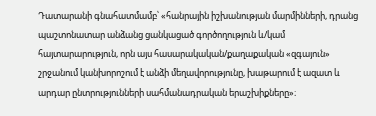Դատարանի գնահատմամբ՝ «հանրային իշխանության մարմինների, դրանց պաշտոնատար անձանց ցանկացած գործողություն և/կամ հայտարարություն, որն այս հասարակական/քաղաքական «զգայուն» շրջանում կանխորոշում է անձի մեղավորությունը, խաթարում է ազատ և արդար ընտրությունների սահմանադրական երաշխիքները»։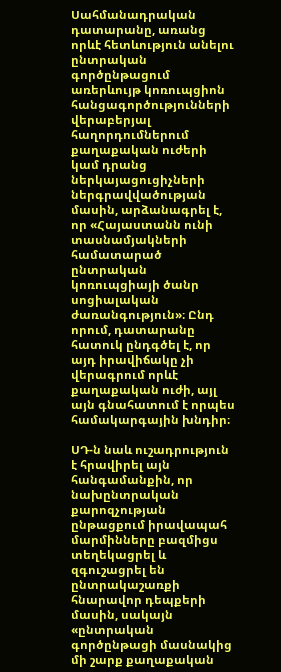Սահմանադրական դատարանը, առանց որևէ հետևություն անելու ընտրական գործընթացում առերևույթ կոռուպցիոն հանցագործությունների վերաբերյալ հաղորդումներում քաղաքական ուժերի կամ դրանց ներկայացուցիչների ներգրավվածության մասին, արձանագրել է, որ «Հայաստանն ունի տասնամյակների համատարած ընտրական կոռուպցիայի ծանր սոցիալական ժառանգություն»։ Ընդ որում, դատարանը հատուկ ընդգծել է, որ այդ իրավիճակը չի վերագրում որևէ քաղաքական ուժի, այլ այն գնահատում է որպես համակարգային խնդիր։

ՍԴ-ն նաև ուշադրություն է հրավիրել այն հանգամանքին, որ նախընտրական քարոզչության ընթացքում իրավապահ մարմինները բազմիցս տեղեկացրել և զգուշացրել են ընտրակաշառքի հնարավոր դեպքերի մասին, սակայն «ընտրական գործընթացի մասնակից մի շարք քաղաքական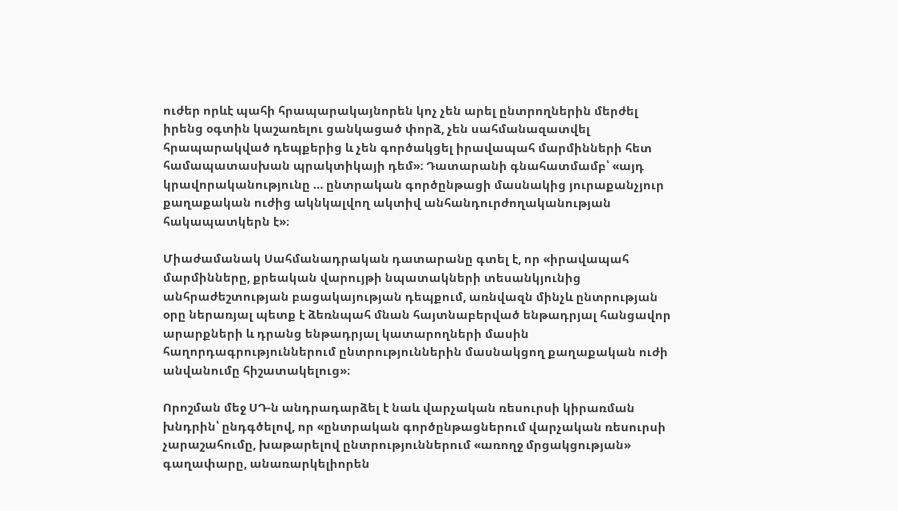ուժեր որևէ պահի հրապարակայնորեն կոչ չեն արել ընտրողներին մերժել իրենց օգտին կաշառելու ցանկացած փորձ, չեն սահմանազատվել հրապարակված դեպքերից և չեն գործակցել իրավապահ մարմինների հետ համապատասխան պրակտիկայի դեմ»։ Դատարանի գնահատմամբ՝ «այդ կրավորականությունը … ընտրական գործընթացի մասնակից յուրաքանչյուր քաղաքական ուժից ակնկալվող ակտիվ անհանդուրժողականության հակապատկերն է»։

Միաժամանակ Սահմանադրական դատարանը գտել է, որ «իրավապահ մարմինները, քրեական վարույթի նպատակների տեսանկյունից անհրաժեշտության բացակայության դեպքում, առնվազն մինչև ընտրության օրը ներառյալ պետք է ձեռնպահ մնան հայտնաբերված ենթադրյալ հանցավոր արարքների և դրանց ենթադրյալ կատարողների մասին հաղորդագրություններում ընտրություններին մասնակցող քաղաքական ուժի անվանումը հիշատակելուց»։

Որոշման մեջ ՍԴ-ն անդրադարձել է նաև վարչական ռեսուրսի կիրառման խնդրին՝ ընդգծելով, որ «ընտրական գործընթացներում վարչական ռեսուրսի չարաշահումը, խաթարելով ընտրություններում «առողջ մրցակցության» գաղափարը, անառարկելիորեն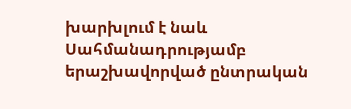խարխլում է նաև Սահմանադրությամբ երաշխավորված ընտրական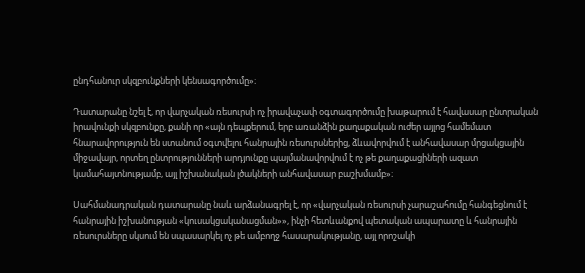ընդհանուր սկզբունքների կենսագործումը»։

Դատարանը նշել է, որ վարչական ռեսուրսի ոչ իրավաչափ օգտագործումը խաթարում է հավասար ընտրական իրավունքի սկզբունքը, քանի որ «այն դեպքերում, երբ առանձին քաղաքական ուժեր այլոց համեմատ հնարավորություն են ստանում օգտվելու հանրային ռեսուրսներից, ձևավորվում է անհավասար մրցակցային միջավայր, որտեղ ընտրությունների արդյունքը պայմանավորվում է ոչ թե քաղաքացիների ազատ կամահայտնությամբ, այլ իշխանական լծակների անհավասար բաշխմամբ»։

Սահմանադրական դատարանը նաև արձանագրել է, որ «վարչական ռեսուրսի չարաշահումը հանգեցնում է հանրային իշխանության «կուսակցականացման»», ինչի հետևանքով պետական ապարատը և հանրային ռեսուրսները սկսում են սպասարկել ոչ թե ամբողջ հասարակությանը, այլ որոշակի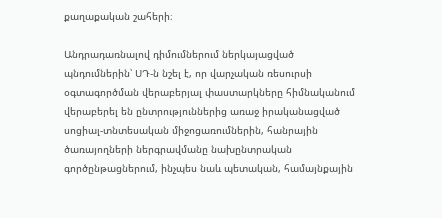քաղաքական շահերի։

Անդրադառնալով դիմումներում ներկայացված պնդումներին՝ ՍԴ-ն նշել է, որ վարչական ռեսուրսի օգտագործման վերաբերյալ փաստարկները հիմնականում վերաբերել են ընտրություններից առաջ իրականացված սոցիալ-տնտեսական միջոցառումներին, հանրային ծառայողների ներգրավմանը նախընտրական գործընթացներում, ինչպես նաև պետական, համայնքային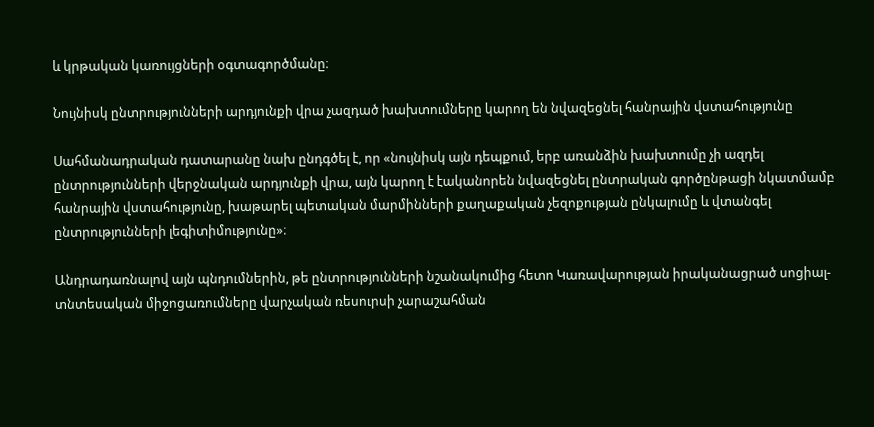և կրթական կառույցների օգտագործմանը։

Նույնիսկ ընտրությունների արդյունքի վրա չազդած խախտումները կարող են նվազեցնել հանրային վստահությունը

Սահմանադրական դատարանը նախ ընդգծել է, որ «նույնիսկ այն դեպքում, երբ առանձին խախտումը չի ազդել ընտրությունների վերջնական արդյունքի վրա, այն կարող է էականորեն նվազեցնել ընտրական գործընթացի նկատմամբ հանրային վստահությունը, խաթարել պետական մարմինների քաղաքական չեզոքության ընկալումը և վտանգել ընտրությունների լեգիտիմությունը»։

Անդրադառնալով այն պնդումներին, թե ընտրությունների նշանակումից հետո Կառավարության իրականացրած սոցիալ-տնտեսական միջոցառումները վարչական ռեսուրսի չարաշահման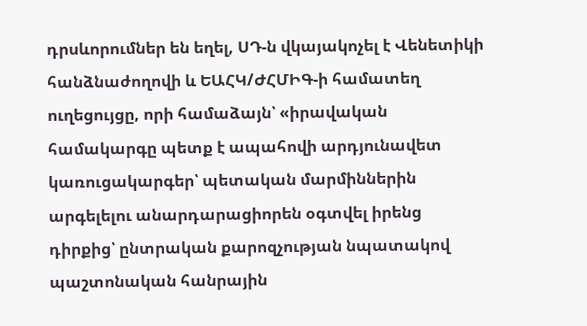դրսևորումներ են եղել, ՍԴ-ն վկայակոչել է Վենետիկի հանձնաժողովի և ԵԱՀԿ/ԺՀՄԻԳ-ի համատեղ ուղեցույցը, որի համաձայն՝ «իրավական համակարգը պետք է ապահովի արդյունավետ կառուցակարգեր՝ պետական մարմիններին արգելելու անարդարացիորեն օգտվել իրենց դիրքից՝ ընտրական քարոզչության նպատակով պաշտոնական հանրային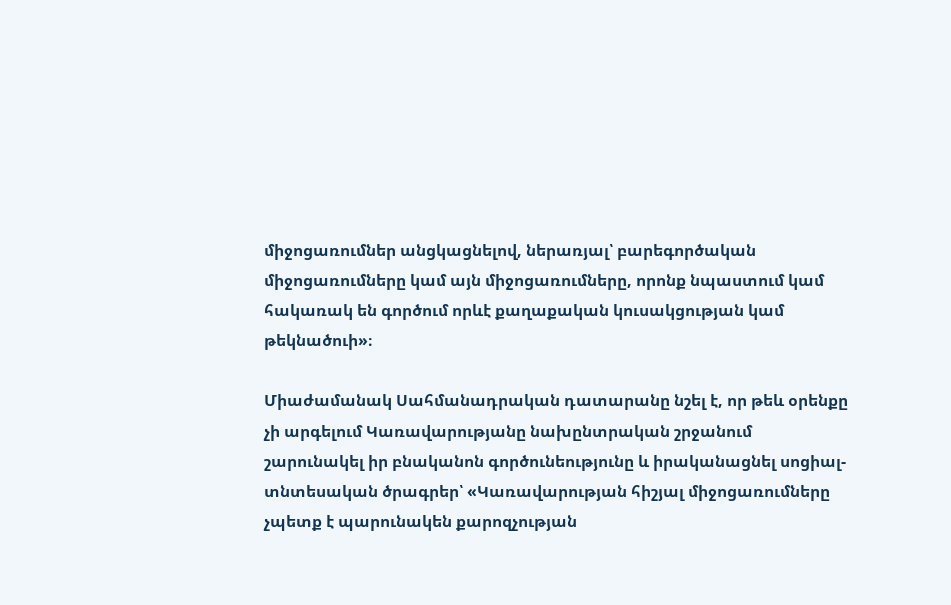միջոցառումներ անցկացնելով, ներառյալ՝ բարեգործական միջոցառումները կամ այն միջոցառումները, որոնք նպաստում կամ հակառակ են գործում որևէ քաղաքական կուսակցության կամ թեկնածուի»։

Միաժամանակ Սահմանադրական դատարանը նշել է, որ թեև օրենքը չի արգելում Կառավարությանը նախընտրական շրջանում շարունակել իր բնականոն գործունեությունը և իրականացնել սոցիալ-տնտեսական ծրագրեր՝ «Կառավարության հիշյալ միջոցառումները չպետք է պարունակեն քարոզչության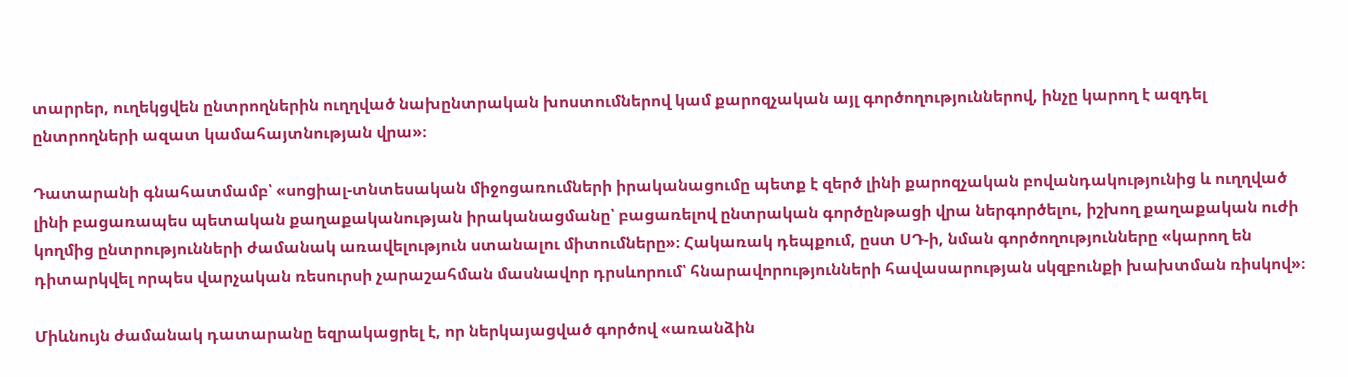տարրեր, ուղեկցվեն ընտրողներին ուղղված նախընտրական խոստումներով կամ քարոզչական այլ գործողություններով, ինչը կարող է ազդել ընտրողների ազատ կամահայտնության վրա»։

Դատարանի գնահատմամբ՝ «սոցիալ-տնտեսական միջոցառումների իրականացումը պետք է զերծ լինի քարոզչական բովանդակությունից և ուղղված լինի բացառապես պետական քաղաքականության իրականացմանը՝ բացառելով ընտրական գործընթացի վրա ներգործելու, իշխող քաղաքական ուժի կողմից ընտրությունների ժամանակ առավելություն ստանալու միտումները»։ Հակառակ դեպքում, ըստ ՍԴ-ի, նման գործողությունները «կարող են դիտարկվել որպես վարչական ռեսուրսի չարաշահման մասնավոր դրսևորում՝ հնարավորությունների հավասարության սկզբունքի խախտման ռիսկով»։

Միևնույն ժամանակ դատարանը եզրակացրել է, որ ներկայացված գործով «առանձին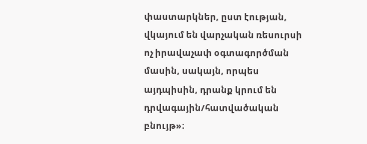փաստարկներ, ըստ էության, վկայում են վարչական ռեսուրսի ոչ իրավաչափ օգտագործման մասին, սակայն, որպես այդպիսին, դրանք կրում են դրվագային/հատվածական բնույթ»։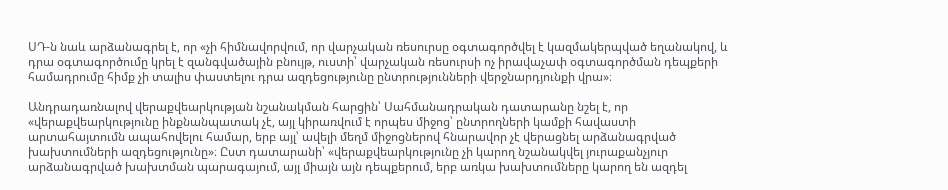ՍԴ-ն նաև արձանագրել է, որ «չի հիմնավորվում, որ վարչական ռեսուրսը օգտագործվել է կազմակերպված եղանակով, և դրա օգտագործումը կրել է զանգվածային բնույթ, ուստի՝ վարչական ռեսուրսի ոչ իրավաչափ օգտագործման դեպքերի համադրումը հիմք չի տալիս փաստելու դրա ազդեցությունը ընտրությունների վերջնարդյունքի վրա»։

Անդրադառնալով վերաքվեարկության նշանակման հարցին՝ Սահմանադրական դատարանը նշել է, որ «վերաքվեարկությունը ինքնանպատակ չէ, այլ կիրառվում է որպես միջոց՝ ընտրողների կամքի հավաստի արտահայտումն ապահովելու համար, երբ այլ՝ ավելի մեղմ միջոցներով հնարավոր չէ վերացնել արձանագրված խախտումների ազդեցությունը»։ Ըստ դատարանի՝ «վերաքվեարկությունը չի կարող նշանակվել յուրաքանչյուր արձանագրված խախտման պարագայում, այլ միայն այն դեպքերում, երբ առկա խախտումները կարող են ազդել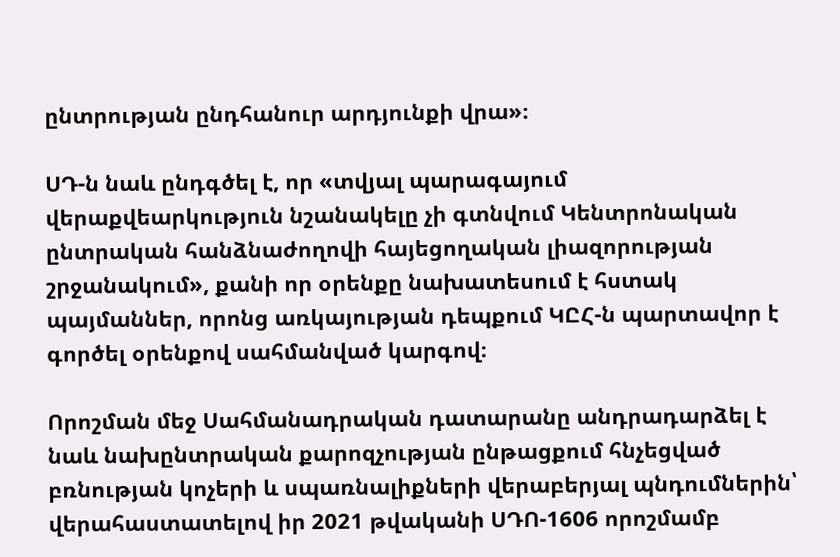ընտրության ընդհանուր արդյունքի վրա»։

ՍԴ-ն նաև ընդգծել է, որ «տվյալ պարագայում վերաքվեարկություն նշանակելը չի գտնվում Կենտրոնական ընտրական հանձնաժողովի հայեցողական լիազորության շրջանակում», քանի որ օրենքը նախատեսում է հստակ պայմաններ, որոնց առկայության դեպքում ԿԸՀ-ն պարտավոր է գործել օրենքով սահմանված կարգով։

Որոշման մեջ Սահմանադրական դատարանը անդրադարձել է նաև նախընտրական քարոզչության ընթացքում հնչեցված բռնության կոչերի և սպառնալիքների վերաբերյալ պնդումներին՝ վերահաստատելով իր 2021 թվականի ՍԴՈ-1606 որոշմամբ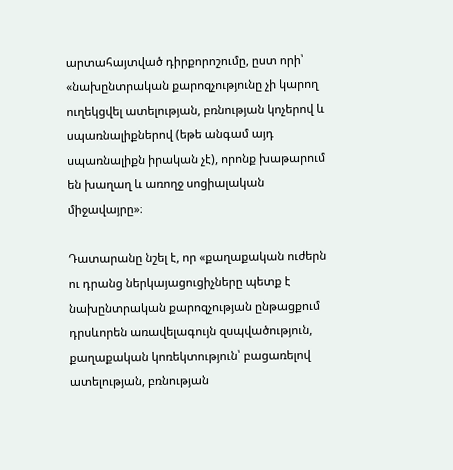արտահայտված դիրքորոշումը, ըստ որի՝ «նախընտրական քարոզչությունը չի կարող ուղեկցվել ատելության, բռնության կոչերով և սպառնալիքներով (եթե անգամ այդ սպառնալիքն իրական չէ), որոնք խաթարում են խաղաղ և առողջ սոցիալական միջավայրը»։

Դատարանը նշել է, որ «քաղաքական ուժերն ու դրանց ներկայացուցիչները պետք է նախընտրական քարոզչության ընթացքում դրսևորեն առավելագույն զսպվածություն, քաղաքական կոռեկտություն՝ բացառելով ատելության, բռնության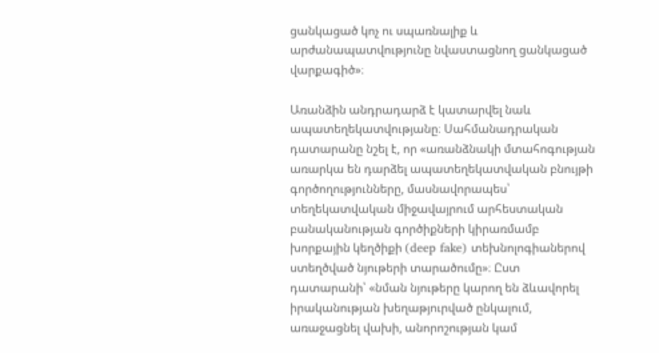ցանկացած կոչ ու սպառնալիք և արժանապատվությունը նվաստացնող ցանկացած վարքագիծ»։

Առանձին անդրադարձ է կատարվել նաև ապատեղեկատվությանը։ Սահմանադրական դատարանը նշել է, որ «առանձնակի մտահոգության առարկա են դարձել ապատեղեկատվական բնույթի գործողությունները, մասնավորապես՝ տեղեկատվական միջավայրում արհեստական բանականության գործիքների կիրառմամբ խորքային կեղծիքի (deep fake) տեխնոլոգիաներով ստեղծված նյութերի տարածումը»։ Ըստ դատարանի՝ «նման նյութերը կարող են ձևավորել իրականության խեղաթյուրված ընկալում, առաջացնել վախի, անորոշության կամ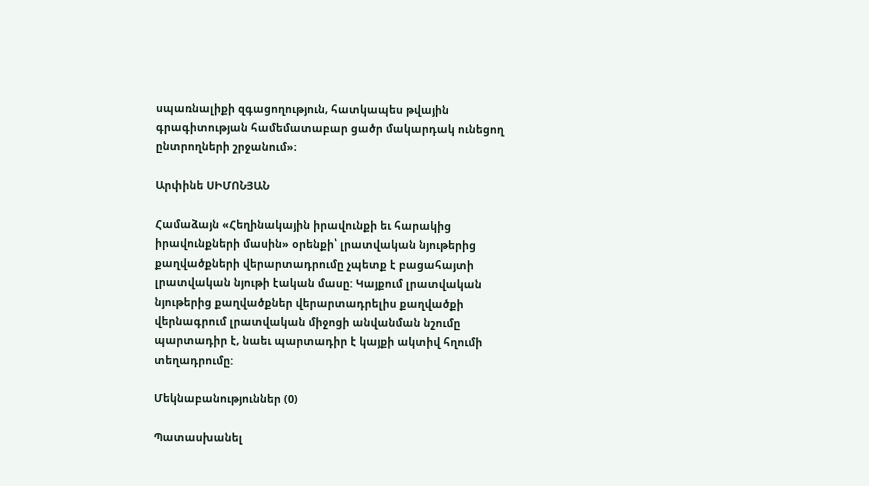սպառնալիքի զգացողություն, հատկապես թվային գրագիտության համեմատաբար ցածր մակարդակ ունեցող ընտրողների շրջանում»։

Արփինե ՍԻՄՈՆՅԱՆ

Համաձայն «Հեղինակային իրավունքի եւ հարակից իրավունքների մասին» օրենքի՝ լրատվական նյութերից քաղվածքների վերարտադրումը չպետք է բացահայտի լրատվական նյութի էական մասը: Կայքում լրատվական նյութերից քաղվածքներ վերարտադրելիս քաղվածքի վերնագրում լրատվական միջոցի անվանման նշումը պարտադիր է, նաեւ պարտադիր է կայքի ակտիվ հղումի տեղադրումը:

Մեկնաբանություններ (0)

Պատասխանել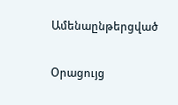Ամենաընթերցված

Օրացույց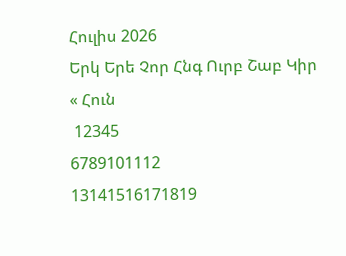Հուլիս 2026
Երկ Երե Չոր Հնգ Ուրբ Շաբ Կիր
« Հուն
 12345
6789101112
13141516171819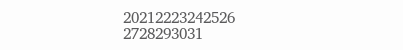20212223242526
2728293031